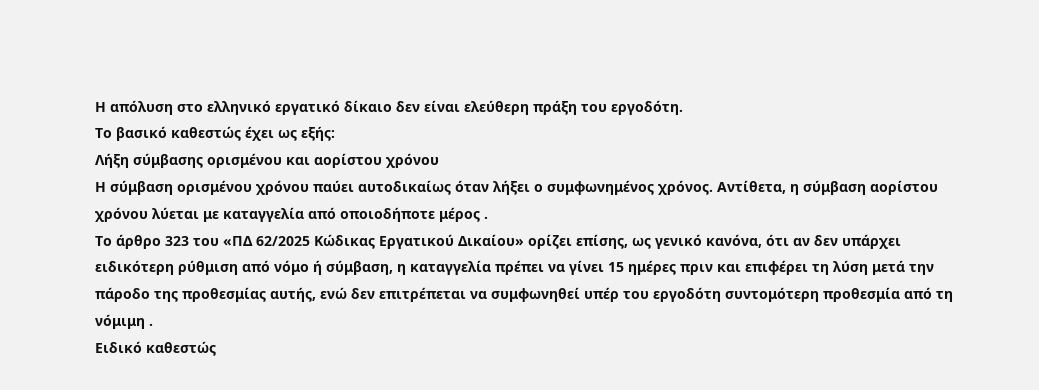Η απόλυση στο ελληνικό εργατικό δίκαιο δεν είναι ελεύθερη πράξη του εργοδότη.
Το βασικό καθεστώς έχει ως εξής:
Λήξη σύμβασης ορισμένου και αορίστου χρόνου
Η σύμβαση ορισμένου χρόνου παύει αυτοδικαίως όταν λήξει ο συμφωνημένος χρόνος. Αντίθετα, η σύμβαση αορίστου χρόνου λύεται με καταγγελία από οποιοδήποτε μέρος .
Το άρθρο 323 του «ΠΔ 62/2025 Κώδικας Εργατικού Δικαίου» ορίζει επίσης, ως γενικό κανόνα, ότι αν δεν υπάρχει ειδικότερη ρύθμιση από νόμο ή σύμβαση, η καταγγελία πρέπει να γίνει 15 ημέρες πριν και επιφέρει τη λύση μετά την πάροδο της προθεσμίας αυτής, ενώ δεν επιτρέπεται να συμφωνηθεί υπέρ του εργοδότη συντομότερη προθεσμία από τη νόμιμη .
Ειδικό καθεστώς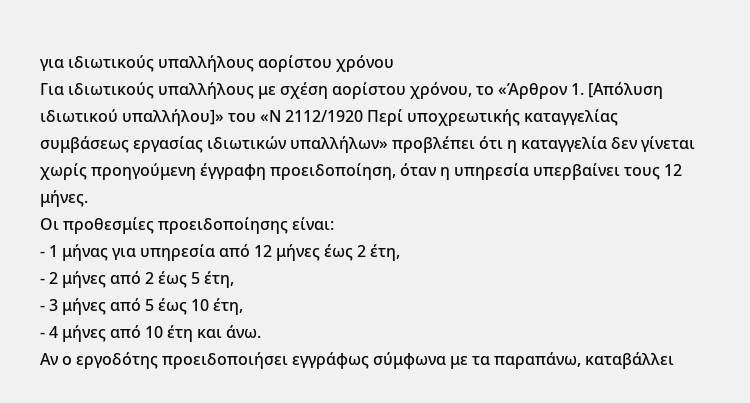για ιδιωτικούς υπαλλήλους αορίστου χρόνου
Για ιδιωτικούς υπαλλήλους με σχέση αορίστου χρόνου, το «Άρθρον 1. [Απόλυση ιδιωτικού υπαλλήλου]» του «Ν 2112/1920 Περί υποχρεωτικής καταγγελίας συμβάσεως εργασίας ιδιωτικών υπαλλήλων» προβλέπει ότι η καταγγελία δεν γίνεται χωρίς προηγούμενη έγγραφη προειδοποίηση, όταν η υπηρεσία υπερβαίνει τους 12 μήνες.
Οι προθεσμίες προειδοποίησης είναι:
- 1 μήνας για υπηρεσία από 12 μήνες έως 2 έτη,
- 2 μήνες από 2 έως 5 έτη,
- 3 μήνες από 5 έως 10 έτη,
- 4 μήνες από 10 έτη και άνω.
Αν ο εργοδότης προειδοποιήσει εγγράφως σύμφωνα με τα παραπάνω, καταβάλλει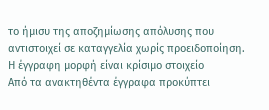το ήμισυ της αποζημίωσης απόλυσης που αντιστοιχεί σε καταγγελία χωρίς προειδοποίηση.
Η έγγραφη μορφή είναι κρίσιμο στοιχείο
Από τα ανακτηθέντα έγγραφα προκύπτει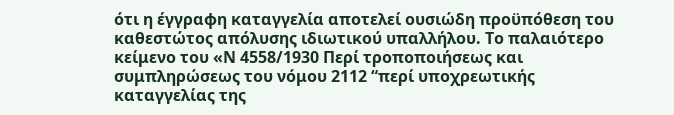ότι η έγγραφη καταγγελία αποτελεί ουσιώδη προϋπόθεση του καθεστώτος απόλυσης ιδιωτικού υπαλλήλου. Το παλαιότερο κείμενο του «Ν 4558/1930 Περί τροποποιήσεως και συμπληρώσεως του νόμου 2112 “περί υποχρεωτικής καταγγελίας της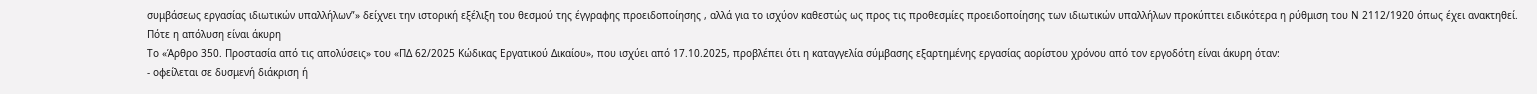συμβάσεως εργασίας ιδιωτικών υπαλλήλων”» δείχνει την ιστορική εξέλιξη του θεσμού της έγγραφης προειδοποίησης , αλλά για το ισχύον καθεστώς ως προς τις προθεσμίες προειδοποίησης των ιδιωτικών υπαλλήλων προκύπτει ειδικότερα η ρύθμιση του Ν 2112/1920 όπως έχει ανακτηθεί.
Πότε η απόλυση είναι άκυρη
Το «Άρθρο 350. Προστασία από τις απολύσεις» του «ΠΔ 62/2025 Κώδικας Εργατικού Δικαίου», που ισχύει από 17.10.2025, προβλέπει ότι η καταγγελία σύμβασης εξαρτημένης εργασίας αορίστου χρόνου από τον εργοδότη είναι άκυρη όταν:
- οφείλεται σε δυσμενή διάκριση ή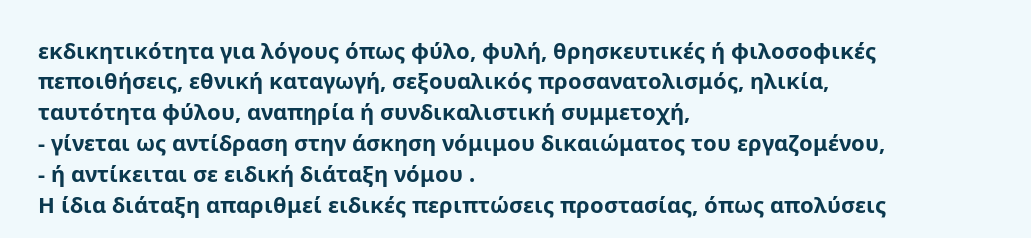εκδικητικότητα για λόγους όπως φύλο, φυλή, θρησκευτικές ή φιλοσοφικές πεποιθήσεις, εθνική καταγωγή, σεξουαλικός προσανατολισμός, ηλικία, ταυτότητα φύλου, αναπηρία ή συνδικαλιστική συμμετοχή,
- γίνεται ως αντίδραση στην άσκηση νόμιμου δικαιώματος του εργαζομένου,
- ή αντίκειται σε ειδική διάταξη νόμου .
Η ίδια διάταξη απαριθμεί ειδικές περιπτώσεις προστασίας, όπως απολύσεις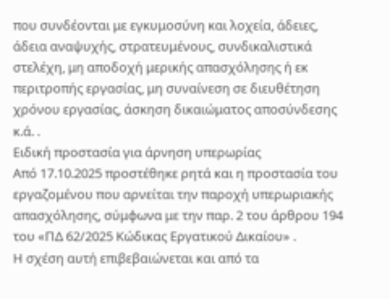που συνδέονται με εγκυμοσύνη και λοχεία, άδειες, άδεια αναψυχής, στρατευμένους, συνδικαλιστικά στελέχη, μη αποδοχή μερικής απασχόλησης ή εκ περιτροπής εργασίας, μη συναίνεση σε διευθέτηση χρόνου εργασίας, άσκηση δικαιώματος αποσύνδεσης κ.ά. .
Ειδική προστασία για άρνηση υπερωρίας
Από 17.10.2025 προστέθηκε ρητά και η προστασία του εργαζομένου που αρνείται την παροχή υπερωριακής απασχόλησης, σύμφωνα με την παρ. 2 του άρθρου 194 του «ΠΔ 62/2025 Κώδικας Εργατικού Δικαίου» .
Η σχέση αυτή επιβεβαιώνεται και από τα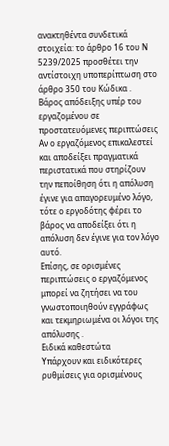ανακτηθέντα συνδετικά στοιχεία: το άρθρο 16 του Ν 5239/2025 προσθέτει την αντίστοιχη υποπερίπτωση στο άρθρο 350 του Κώδικα .
Βάρος απόδειξης υπέρ του εργαζομένου σε προστατευόμενες περιπτώσεις
Αν ο εργαζόμενος επικαλεστεί και αποδείξει πραγματικά περιστατικά που στηρίζουν την πεποίθηση ότι η απόλυση έγινε για απαγορευμένο λόγο, τότε ο εργοδότης φέρει το βάρος να αποδείξει ότι η απόλυση δεν έγινε για τον λόγο αυτό.
Επίσης, σε ορισμένες περιπτώσεις ο εργαζόμενος μπορεί να ζητήσει να του γνωστοποιηθούν εγγράφως και τεκμηριωμένα οι λόγοι της απόλυσης .
Ειδικά καθεστώτα
Υπάρχουν και ειδικότερες ρυθμίσεις για ορισμένους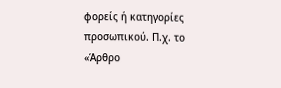φορείς ή κατηγορίες προσωπικού. Π.χ. το «Άρθρο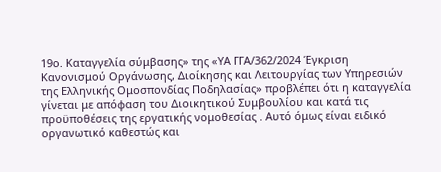19ο. Καταγγελία σύμβασης» της «ΥΑ ΓΓΑ/362/2024 Έγκριση Κανονισμού Οργάνωσης, Διοίκησης και Λειτουργίας των Υπηρεσιών της Ελληνικής Ομοσπονδίας Ποδηλασίας» προβλέπει ότι η καταγγελία γίνεται με απόφαση του Διοικητικού Συμβουλίου και κατά τις προϋποθέσεις της εργατικής νομοθεσίας . Αυτό όμως είναι ειδικό οργανωτικό καθεστώς και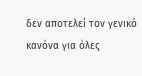δεν αποτελεί τον γενικό κανόνα για όλες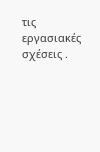τις εργασιακές σχέσεις .